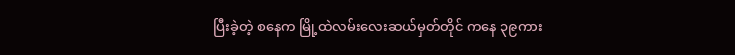ပြီးခဲ့တဲ့ စနေက မြို့ထဲလမ်းလေးဆယ်မှတ်တိုင် ကနေ ၃၉ကား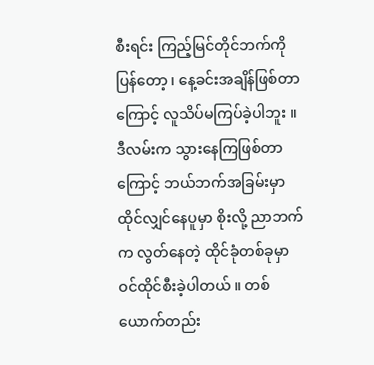စီးရင်း ကြည့်မြင်တိုင်ဘက်ကိုပြန်တော့ ၊ နေ့ခင်းအချိန်ဖြစ်တာကြောင့် လူသိပ်မကြပ်ခဲ့ပါဘူး ။ ဒီလမ်းက သွားနေကြဖြစ်တာကြောင့် ဘယ်ဘက်အခြမ်းမှာ ထိုင်လျှင်နေပူမှာ စိုးလို့ ညာဘက်က လွတ်နေတဲ့ ထိုင်ခုံတစ်ခုမှာ ဝင်ထိုင်စီးခဲ့ပါတယ် ။ တစ်ယောက်တည်း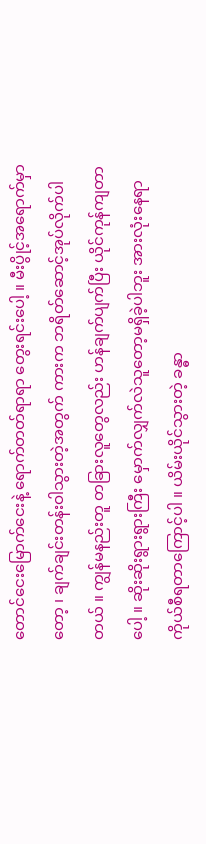တောင်ငေးမြောက်ငေးနဲ့ ရောက်တတ်ရာရာ တွေးရင်းပေါ့ ။ မီးပွိုင့်အရောက်မှာတော့ ၊ ချက်ချင်းတန်းဝါသွားတဲ့အတွက် ကားက ဘရိတ်ဆောင့်အုပ်လိုက်ပါတယ် ။ ကျွန်မနည်းတူ တခြားလူတွေလည်း ဟန်ချက်ပျက်ပြီး ယိုင်ကုန်ကျတာပေါ့ ။ ဆိုးဆိုးရွားရွားကြီး မှောက်လျှက်လဲသူတော့မရှိခဲ့ပါဘူး အားလုံးနေရာကိုယ်စီရတာကြောင့်ပါ ။ ယိမ်းယိုင်သွားတဲ့ ခန္ဓာ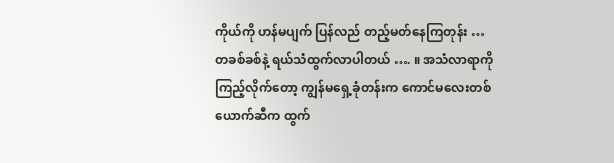ကိုယ်ကို ဟန်မပျက် ပြန်လည် တည့်မတ်နေကြတုန်း … တခစ်ခစ်နဲ့ ရယ်သံထွက်လာပါတယ် …. ။ အသံလာရာကိုကြည့်လိုက်တော့ ကျွန်မရှေ့ခုံတန်းက ကောင်မလေးတစ်ယောက်ဆီက ထွက်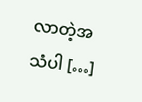လာတဲ့အသံပါ […]